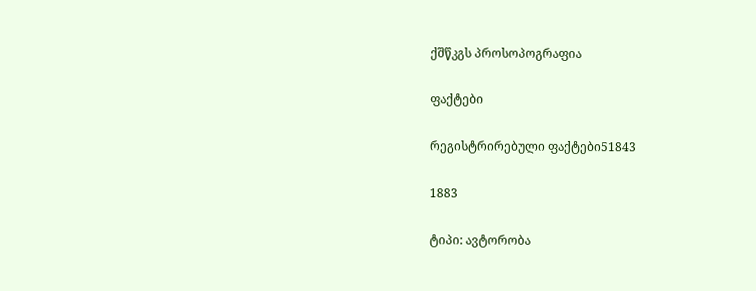ქშწკგს პროსოპოგრაფია

ფაქტები

რეგისტრირებული ფაქტები51843

1883

ტიპი: ავტორობა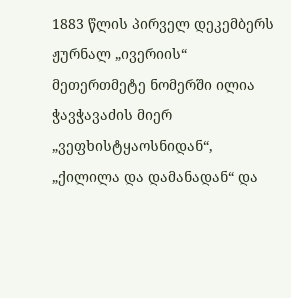1883 წლის პირველ დეკემბერს ჟურნალ „ივერიის“ მეთერთმეტე ნომერში ილია ჭავჭავაძის მიერ „ვეფხისტყაოსნიდან“, „ქილილა და დამანადან“ და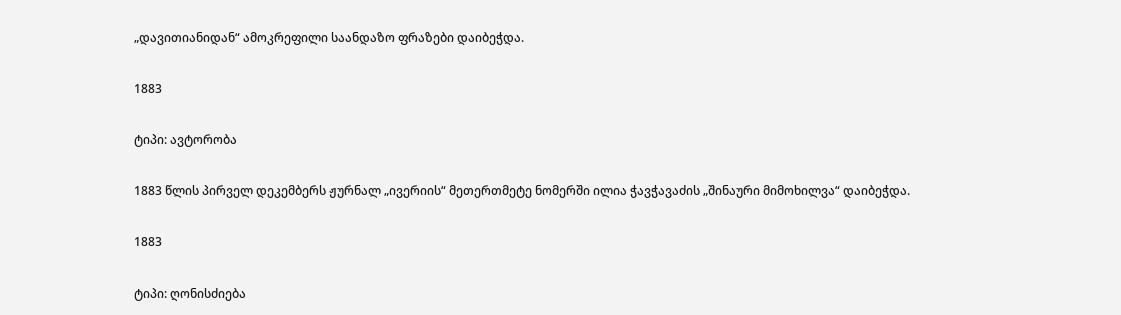„დავითიანიდან“ ამოკრეფილი საანდაზო ფრაზები დაიბეჭდა.

1883

ტიპი: ავტორობა

1883 წლის პირველ დეკემბერს ჟურნალ „ივერიის“ მეთერთმეტე ნომერში ილია ჭავჭავაძის „შინაური მიმოხილვა“ დაიბეჭდა.

1883

ტიპი: ღონისძიება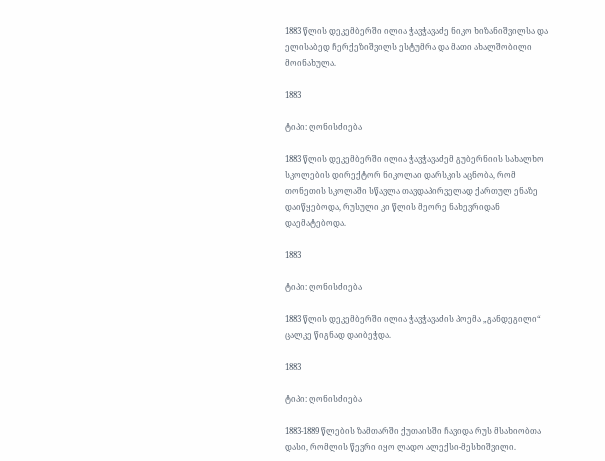1883 წლის დეკემბერში ილია ჭავჭავაძე ნიკო ხიზანიშვილსა და ელისაბედ ჩერქეზიშვილს ესტუმრა და მათი ახალშობილი მოინახულა.

1883

ტიპი: ღონისძიება

1883 წლის დეკემბერში ილია ჭავჭავაძემ გუბერნიის სახალხო სკოლების დირექტორ ნიკოლაი დარსკის აცნობა, რომ თონეთის სკოლაში სწავლა თავდაპირველად ქართულ ენაზე დაიწყებოდა, რუსული კი წლის მეორე ნახევრიდან დაემატებოდა.

1883

ტიპი: ღონისძიება

1883 წლის დეკემბერში ილია ჭავჭავაძის პოემა „განდეგილი“ ცალკე წიგნად დაიბეჭდა.

1883

ტიპი: ღონისძიება

1883-1889 წლების ზამთარში ქუთაისში ჩავიდა რუს მსახიობთა დასი, რომლის წევრი იყო ლადო ალექსი-მესხიშვილი.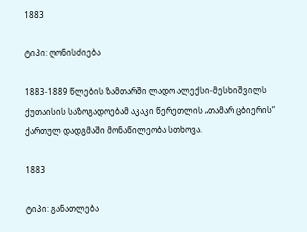1883

ტიპი: ღონისძიება

1883-1889 წლების ზამთარში ლადო ალექსი-მესხიშვილს ქუთაისის საზოგადოებამ აკაკი წერეთლის „თამარ ცბიერის“ ქართულ დადგმაში მონაწილეობა სთხოვა.

1883

ტიპი: განათლება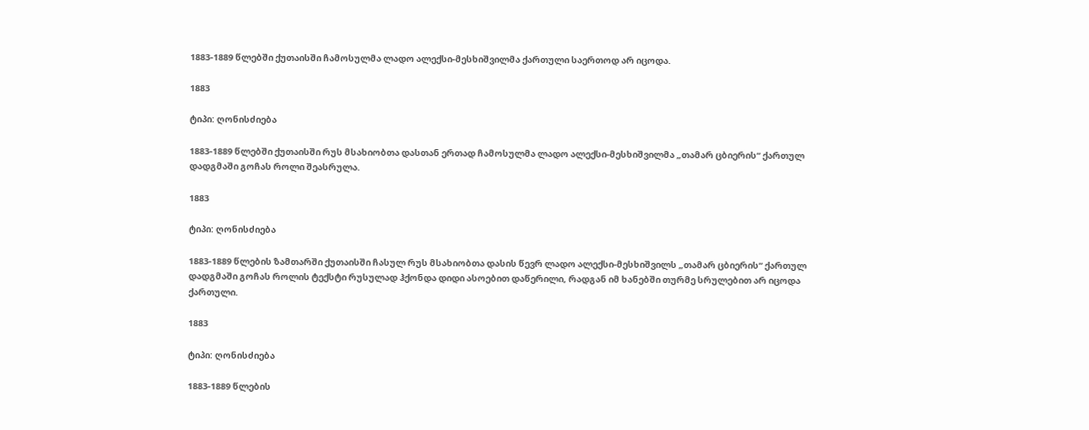1883-1889 წლებში ქუთაისში ჩამოსულმა ლადო ალექსი-მესხიშვილმა ქართული საერთოდ არ იცოდა.

1883

ტიპი: ღონისძიება

1883-1889 წლებში ქუთაისში რუს მსახიობთა დასთან ერთად ჩამოსულმა ლადო ალექსი-მესხიშვილმა „თამარ ცბიერის“ ქართულ დადგმაში გოჩას როლი შეასრულა.

1883

ტიპი: ღონისძიება

1883-1889 წლების ზამთარში ქუთაისში ჩასულ რუს მსახიობთა დასის წევრ ლადო ალექსი-მესხიშვილს „თამარ ცბიერის“ ქართულ დადგმაში გოჩას როლის ტექსტი რუსულად ჰქონდა დიდი ასოებით დაწერილი, რადგან იმ ხანებში თურმე სრულებით არ იცოდა ქართული.

1883

ტიპი: ღონისძიება

1883-1889 წლების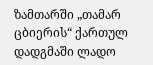ზამთარში „თამარ ცბიერის“ ქართულ დადგმაში ლადო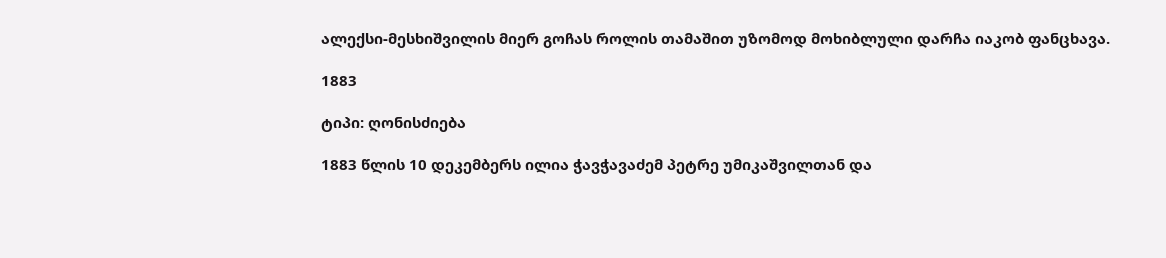ალექსი-მესხიშვილის მიერ გოჩას როლის თამაშით უზომოდ მოხიბლული დარჩა იაკობ ფანცხავა.

1883

ტიპი: ღონისძიება

1883 წლის 10 დეკემბერს ილია ჭავჭავაძემ პეტრე უმიკაშვილთან და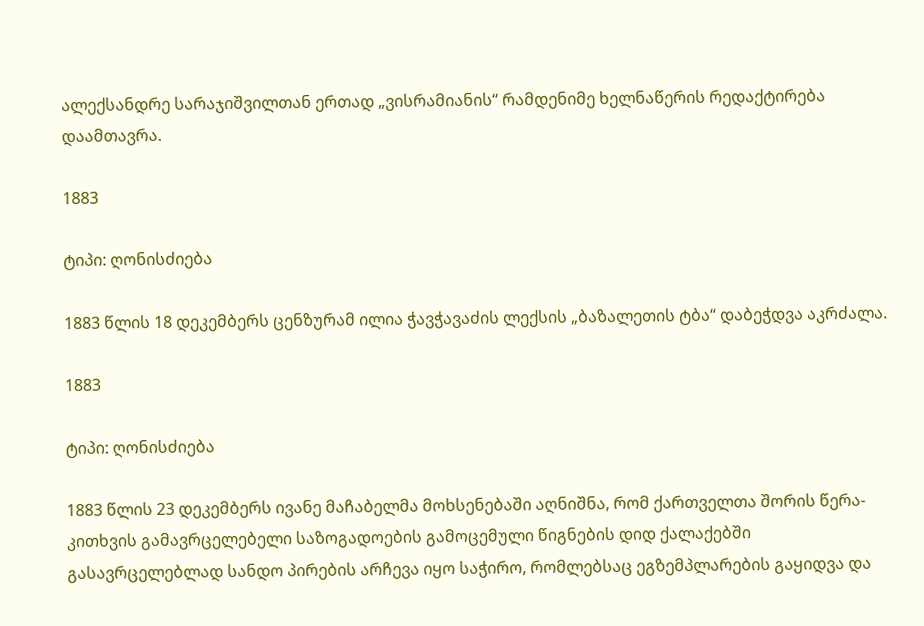ალექსანდრე სარაჯიშვილთან ერთად „ვისრამიანის“ რამდენიმე ხელნაწერის რედაქტირება დაამთავრა.

1883

ტიპი: ღონისძიება

1883 წლის 18 დეკემბერს ცენზურამ ილია ჭავჭავაძის ლექსის „ბაზალეთის ტბა“ დაბეჭდვა აკრძალა.

1883

ტიპი: ღონისძიება

1883 წლის 23 დეკემბერს ივანე მაჩაბელმა მოხსენებაში აღნიშნა, რომ ქართველთა შორის წერა-კითხვის გამავრცელებელი საზოგადოების გამოცემული წიგნების დიდ ქალაქებში გასავრცელებლად სანდო პირების არჩევა იყო საჭირო, რომლებსაც ეგზემპლარების გაყიდვა და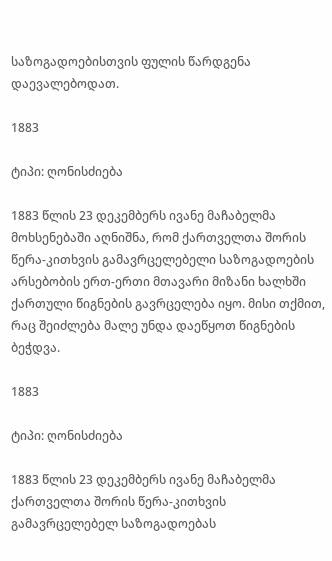საზოგადოებისთვის ფულის წარდგენა დაევალებოდათ.

1883

ტიპი: ღონისძიება

1883 წლის 23 დეკემბერს ივანე მაჩაბელმა მოხსენებაში აღნიშნა, რომ ქართველთა შორის წერა-კითხვის გამავრცელებელი საზოგადოების არსებობის ერთ-ერთი მთავარი მიზანი ხალხში ქართული წიგნების გავრცელება იყო. მისი თქმით, რაც შეიძლება მალე უნდა დაეწყოთ წიგნების ბეჭდვა.

1883

ტიპი: ღონისძიება

1883 წლის 23 დეკემბერს ივანე მაჩაბელმა ქართველთა შორის წერა-კითხვის გამავრცელებელ საზოგადოებას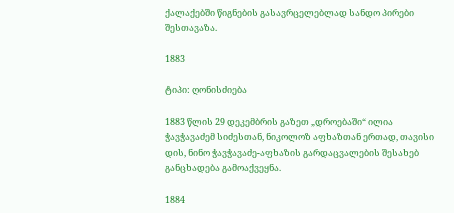ქალაქებში წიგნების გასავრცელებლად სანდო პირები შესთავაზა.

1883

ტიპი: ღონისძიება

1883 წლის 29 დეკემბრის გაზეთ „დროებაში“ ილია ჭავჭავაძემ სიძესთან, ნიკოლოზ აფხაზთან ერთად, თავისი დის, ნინო ჭავჭავაძე-აფხაზის გარდაცვალების შესახებ განცხადება გამოაქვეყნა.

1884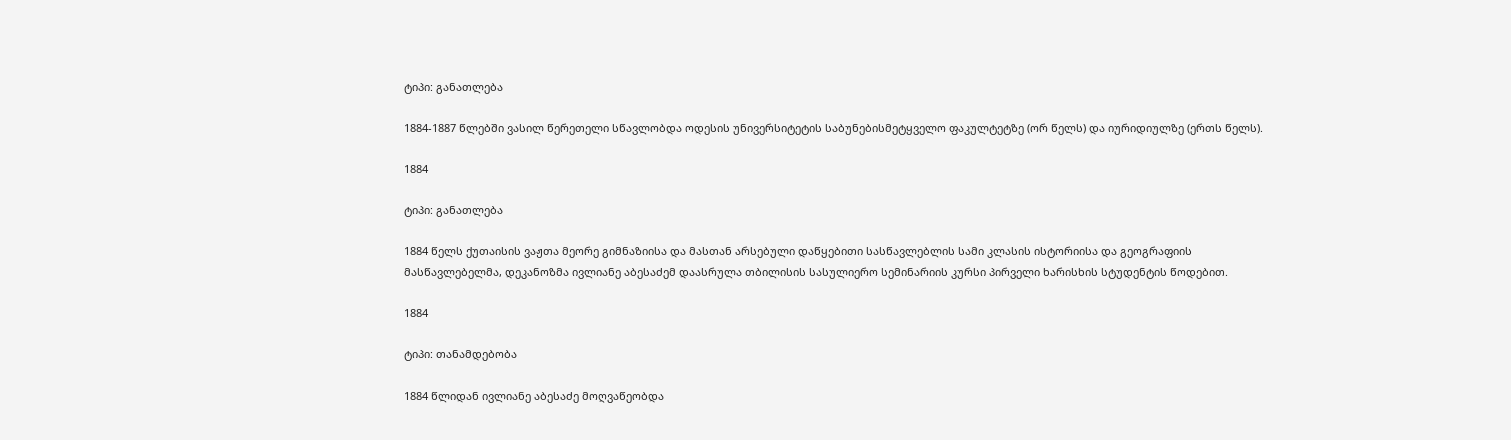ტიპი: განათლება

1884-1887 წლებში ვასილ წერეთელი სწავლობდა ოდესის უნივერსიტეტის საბუნებისმეტყველო ფაკულტეტზე (ორ წელს) და იურიდიულზე (ერთს წელს).

1884

ტიპი: განათლება

1884 წელს ქუთაისის ვაჟთა მეორე გიმნაზიისა და მასთან არსებული დაწყებითი სასწავლებლის სამი კლასის ისტორიისა და გეოგრაფიის მასწავლებელმა, დეკანოზმა ივლიანე აბესაძემ დაასრულა თბილისის სასულიერო სემინარიის კურსი პირველი ხარისხის სტუდენტის წოდებით.

1884

ტიპი: თანამდებობა

1884 წლიდან ივლიანე აბესაძე მოღვაწეობდა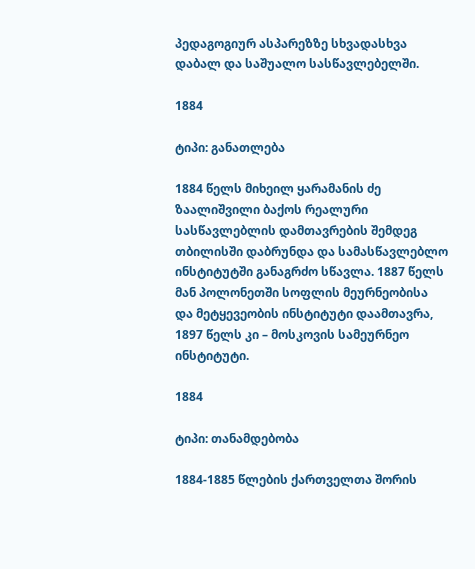პედაგოგიურ ასპარეზზე სხვადასხვა დაბალ და საშუალო სასწავლებელში.

1884

ტიპი: განათლება

1884 წელს მიხეილ ყარამანის ძე ზაალიშვილი ბაქოს რეალური სასწავლებლის დამთავრების შემდეგ თბილისში დაბრუნდა და სამასწავლებლო ინსტიტუტში განაგრძო სწავლა. 1887 წელს მან პოლონეთში სოფლის მეურნეობისა და მეტყევეობის ინსტიტუტი დაამთავრა, 1897 წელს კი – მოსკოვის სამეურნეო ინსტიტუტი.

1884

ტიპი: თანამდებობა

1884-1885 წლების ქართველთა შორის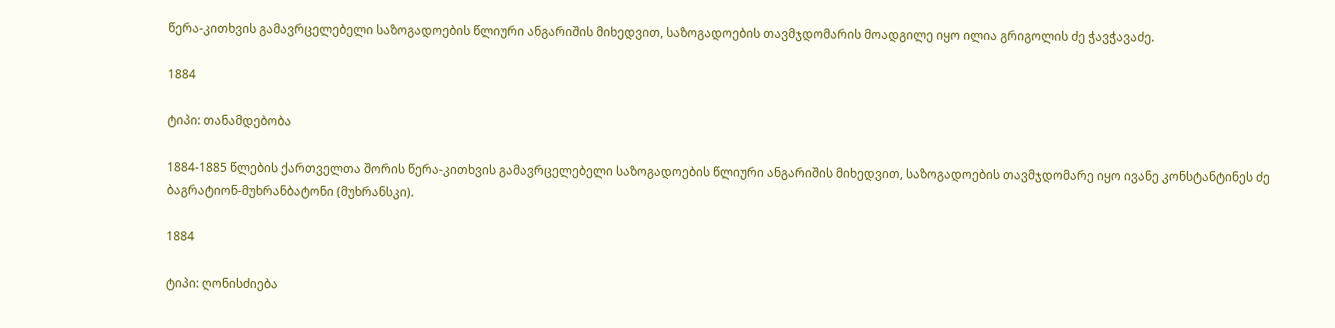წერა-კითხვის გამავრცელებელი საზოგადოების წლიური ანგარიშის მიხედვით, საზოგადოების თავმჯდომარის მოადგილე იყო ილია გრიგოლის ძე ჭავჭავაძე.

1884

ტიპი: თანამდებობა

1884-1885 წლების ქართველთა შორის წერა-კითხვის გამავრცელებელი საზოგადოების წლიური ანგარიშის მიხედვით, საზოგადოების თავმჯდომარე იყო ივანე კონსტანტინეს ძე ბაგრატიონ-მუხრანბატონი (მუხრანსკი).

1884

ტიპი: ღონისძიება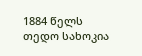1884 წელს თედო სახოკია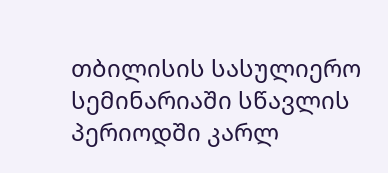თბილისის სასულიერო სემინარიაში სწავლის პერიოდში კარლ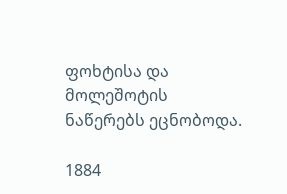ფოხტისა და მოლეშოტის ნაწერებს ეცნობოდა.

1884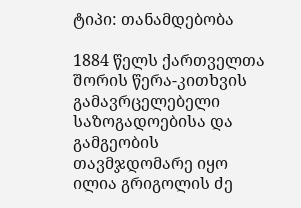ტიპი: თანამდებობა

1884 წელს ქართველთა შორის წერა-კითხვის გამავრცელებელი საზოგადოებისა და გამგეობის თავმჯდომარე იყო ილია გრიგოლის ძე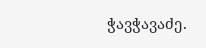ჭავჭავაძე.